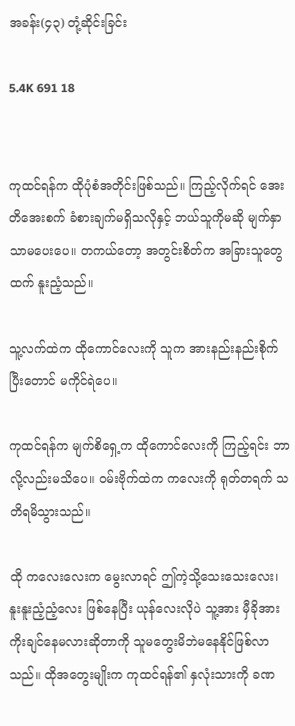အခန်း(၄၃) တုံ့ဆိုင်းခြင်း

5.4K 691 18


ကုထင်ရန်က ထိုပုံစံအတိုင်းဖြစ်သည်။ ကြည့်လိုက်ရင် အေးတိအေးစက် ခံစားချက်မရှိသလိုနှင့် ဘယ်သူကိုမဆို မျက်နှာသာမပေးပေ။ တကယ်တော့ အတွင်းစိတ်က အခြားသူ‌တွေထက် နူးညံ့သည်။

သူ့လက်ထဲက ထိုကောင်လေးကို သူက အားနည်းနည်းစိုက်ပြီးတောင် မကိုင်ရဲပေ။

ကုထင်ရန်က မျက်စိရှေ့က ထိုကောင်လေးကို ကြည့်ရင်း ဘာလို့လည်းမသိပေ။ ဝမ်းဗိုက်ထဲက ကလေးကို ရုတ်တရက် သတိရမိသွားသည်။

ထို ကလေးလေးက မွေးလာရင် ဤကဲ့သို့သေးသေးလေး၊ နူးနူးညံ့ညံ့လေး ဖြစ်နေပြီး ယုန်လေးလိုပဲ သူ့အား မှီခိုအားကိုးချင်နေမလားဆိုတာကို သူမတွေးမိဘဲမနေနိုင်ဖြစ်လာသည်။ ထိုအတွေးမျိုးက ကုထင်ရန်၏ နှလုံးသားကို ခဏ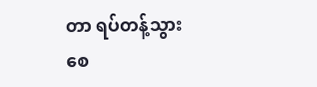တာ ရပ်တန့်သွားစေ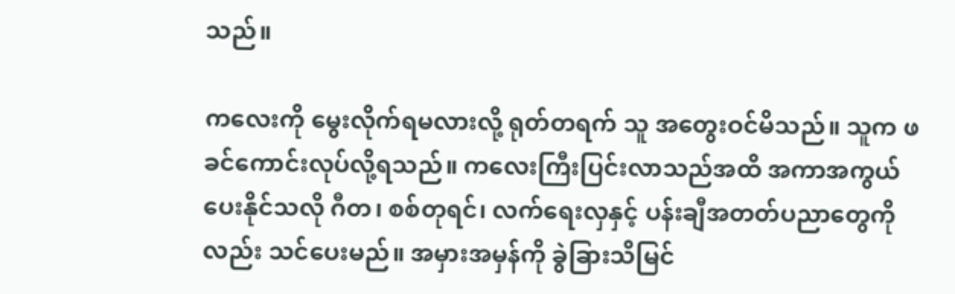သည်။

ကလေးကို မွေးလိုက်ရမလားလို့ ရုတ်တရက် သူ အ‌တွေးဝင်မိသည်။ သူက ဖခင်ကောင်းလုပ်လို့ရသည်။ ကလေးကြီးပြင်းလာသည်အထိ အကာအကွယ်ပေးနိုင်သလို ဂီတ၊ စစ်တုရင်၊ လက်ရေးလှနှင့် ပန်းချီအတတ်ပညာတွေကိုလည်း သင်ပေးမည်။ အမှားအမှန်ကို ခွဲခြားသိမြင်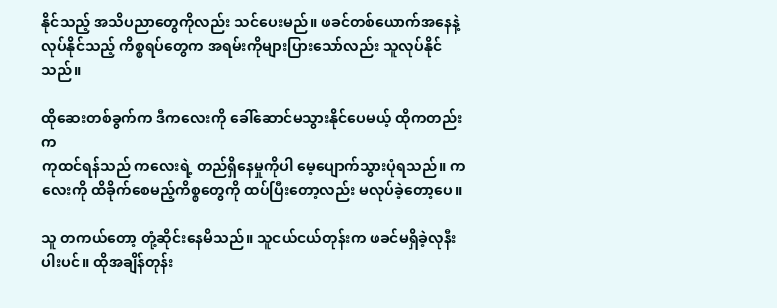နိုင်သည့် အသိပညာတွေကိုလည်း သင်ပေးမည်။ ဖခင်တစ်ယောက်အနေနဲ့ လုပ်နိုင်သည့် ကိစ္စရပ်တွေက အရမ်းကိုများပြားသော်လည်း သူလုပ်နိုင်သည်။

ထိုဆေးတစ်ခွက်က ဒီကလေးကို ခေါ်ဆောင်မသွားနိုင်‌ပေမယ့် ထိုကတည်းက
ကုထင်ရန်သည် ကလေးရဲ့ တည်ရှိနေမှုကိုပါ မေ့ပျောက်သွားပုံရသည်။ ကလေးကို ထိခိုက်စေမည့်ကိစ္စတွေကို ထပ်ပြီးတော့လည်း မလုပ်ခဲ့တော့ပေ။

သူ တကယ်တော့ တုံ့ဆိုင်းနေမိသည်။ သူငယ်ငယ်တုန်းက ဖခင်မရှိခဲ့လုနီးပါးပင်။ ထိုအချိန်တုန်း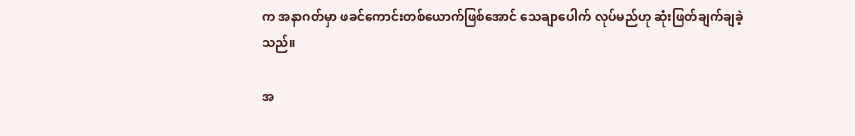က အနာဂတ်မှာ ဖခင်ကောင်းတစ်ယောက်ဖြစ်အောင် သေချာပေါက် လုပ်မည်ဟု ဆုံးဖြတ်ချက်ချခဲ့သည်။

အ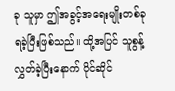ခု သူမှာ ဤအခွင့်အရေးမျိုးတစ်ခု ရခဲ့ပြီးဖြစ်သည်။ ထို့အပြင် သူစွန့်လွှတ်ခဲ့ပြီးနောက် ပိုင်ဆိုင်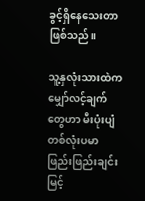ခွင့်ရှိနေသေးတာဖြစ်သည်။

သူ့နှလုံးသားထဲက မျှော်လင့်ချက်တွေဟာ မီးပုံးပျံ တစ်လုံးပမာ ဖြည်းဖြည်းချင်း မြင့်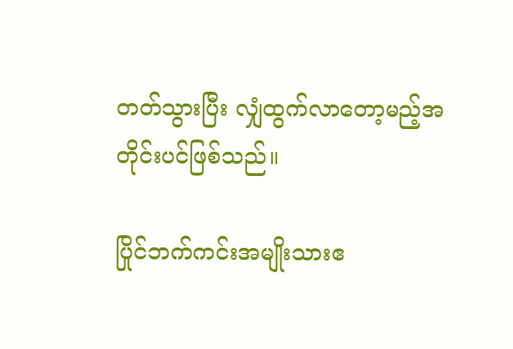တတ်သွားပြီး လျှံထွက်လာတော့မည့်အတိုင်းပင်ဖြစ်သည်။

ပြိုင်ဘက်ကင်းအမျိုးသားဧ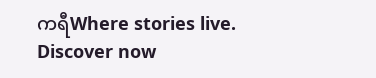ကရီWhere stories live. Discover now